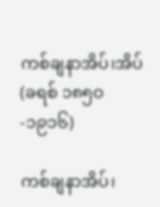ကစ်ချနာအိပ်၊အိပ်(ခရစ် ၁၈၅ဝ-၁၉၁၆)

ကစ်ချနာအိပ်၊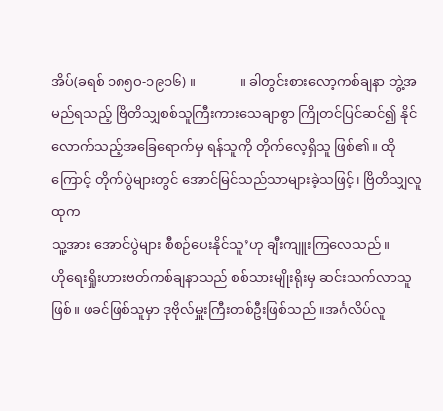အိပ်(ခရစ် ၁၈၅ဝ-၁၉၁၆) ။             ။ ခါတွင်းစားလော့ကစ်ချနာ ဘွဲ့အမည်ရသည့် ဗြိတိသျှစစ်သူကြီးကားသေချာစွာ ကြိုတင်ပြင်ဆင်၍ နိုင်လောက်သည့်အခြေရောက်မှ ရန်သူကို တိုက်လေ့ရှိသူ ဖြစ်၏။ ထိုကြောင့် တိုက်ပွဲများတွင် အောင်မြင်သည်သာများခဲ့သဖြင့်၊ ဗြိတိသျှလူထုက
သူ့အား အောင်ပွဲများ စီစဉ်ပေးနိုင်သူ’ဟု ချီးကျူးကြလေသည်။
ဟိုရေးရှိုးဟားဗတ်ကစ်ချနာသည် စစ်သားမျိုးရိုးမှ ဆင်းသက်လာသူဖြစ်။ ဖခင်ဖြစ်သူမှာ ဒုဗိုလ်မှူးကြီးတစ်ဦးဖြစ်သည်။အင်္ဂလိပ်လူ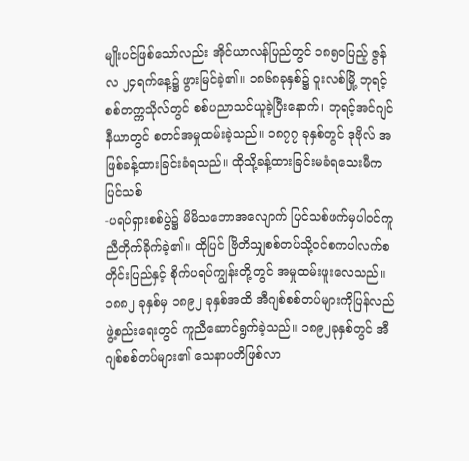မျိုးပင်ဖြစ်သော်လည်း အိုင်ယာလန်ပြည်တွင် ၁၈၅ဝပြည့် ဇွန်လ ၂၄ရက်နေ့၌ ဖွားမြင်ခဲ့၏။ ၁၈၆၈ခုနှစ်၌ ဝူးလစ်မြို့ ဘုရင့်စစ်တက္ကသိုလ်တွင် စစ်ပညာသင်ယူခဲ့ပြီးနောက်၊ ဘုရင့်အင်ဂျင်နီယာတွင် စတင်အမှုထမ်းခဲ့သည်။ ၁၈၇၇ ခုနှစ်တွင် ဒုဗိုလ် အဖြစ်ခန့်ထားခြင်းခံရသည်။ ထိုသို့ခန့်ထားခြင်းမခံရသေးမီက ပြင်သစ်
-ပရပ်ရှားစစ်ပွဲ၌ မိမိသဘောအလျောက် ပြင်သစ်ဖက်မှပါဝင်ကူညီတိုက်ခိုက်ခဲ့၏။ ထိုပြင် ဗြိတိသျှစစ်တပ်သို့ဝင်စကပါလက်စတိုင်းပြည်နှင့် စိုက်ပရပ်ကျွန်းတို့တွင် အမှုထမ်းဖူးလေသည်။
၁၈၈၂ ခုနှစ်မှ ၁၈၉၂ ခုနှစ်အထိ အီဂျစ်စစ်တပ်များကိုပြန်လည်ဖွဲ့စည်းရေးတွင် ကူညီဆောင်ရွက်ခဲ့သည်။ ၁၈၉၂ခုနှစ်တွင် အီဂျစ်စစ်တပ်များ၏ သေနာပတိဖြစ်လာ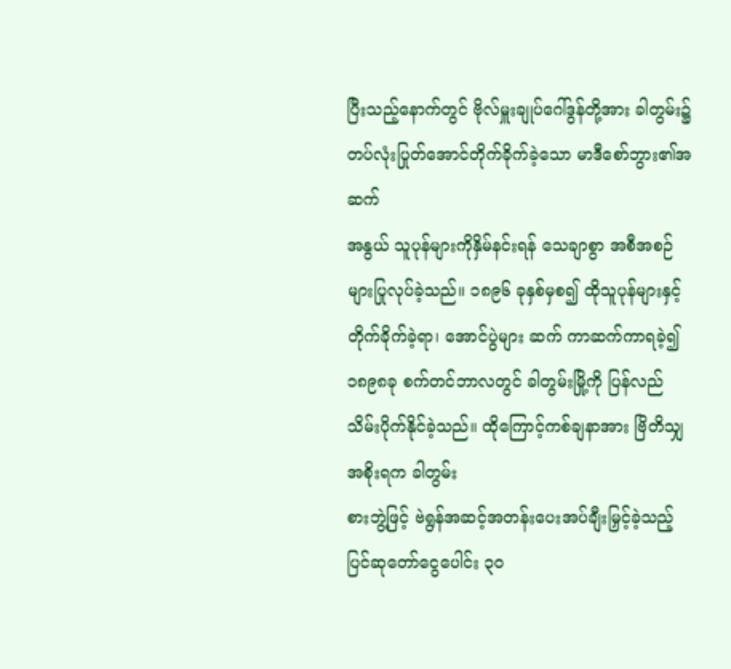ပြီးသည့်နောက်တွင် ဗိုလ်မှူးချုပ်ဂေါ်ဒွန်တို့အား ခါတွမ်း၌ တပ်လုံးပြုတ်အောင်တိုက်ခိုက်ခဲ့သော မာဒီစော်ဘွား၏အဆက်
အနွယ် သူပုန်များကိုနှိမ်နင်းရန် သေချာစွာ အစီအစဉ်များပြုလုပ်ခဲ့သည်။ ၁၈၉၆ ခုနှစ်မှစ၍ ထိုသူပုန်များနှင့် တိုက်ခိုက်ခဲ့ရာ၊ အောင်ပွဲများ ဆက် ကာဆက်ကာရခဲ့၍ ၁၈၉၈ခု စက်တင်ဘာလတွင် ခါတွမ်းမြို့ကို ပြန်လည်သိမ်းပိုက်နိုင်ခဲ့သည်။ ထိုကြောင့်ကစ်ချနာအား ဗြိတိသျှအစိုးရက ခါတွမ်း
စားဘွဲ့ဖြင့် ဗဲရွန်အဆင့်အတန်းပေးအပ်ချီးမြှင့်ခဲ့သည့်ပြင်ဆုတော်ငွေပေါင်း ၃ဝ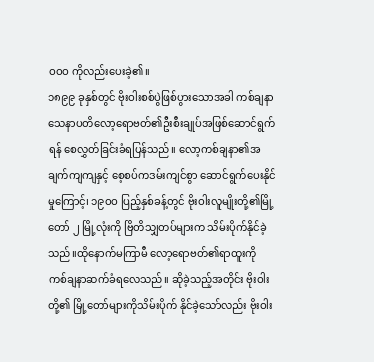ဝဝဝ ကိုလည်းပေးခဲ့၏။
၁၈၉၉ ခုနှစ်တွင် ဗိုးဝါးစစ်ပွဲဖြစ်ပွားသောအခါ ကစ်ချနာသေနာပတိလော့ရောဗတ်၏ဦးစီးချုပ်အဖြစ်ဆောင်ရွက်ရန် စေလွှတ်ခြင်းခံရပြန်သည်။ လော့ကစ်ချနာ၏အချက်ကျကျနှင့် စေ့စပ်ကဒမ်းကျင်စွာ ဆောင်ရွက်ပေးနိုင်မှုကြောင့်၊ ၁၉ဝဝ ပြည့်နှစ်ခန့်တွင် ဗိုးဝါးလူမျိုးတို့၏မြို့တော် ၂ မြို့လုံးကို ဗြိတိသျှတပ်များက သိမ်းပိုက်နိုင်ခဲ့သည်။ထိုနောက်မကြာမီ လော့ရောဗတ်၏ရာထူးကို ကစ်ချနာဆက်ခံရလေသည်။ ဆိုခဲ့သည့်အတိုင်း ဗိုးဝါးတို့၏ မြို့တော်များကိုသိမ်းပိုက် နိုင်ခဲ့သော်လည်း ဗိုးဝါး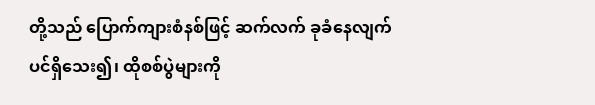တို့သည် ပြောက်ကျားစံနစ်ဖြင့် ဆက်လက် ခုခံနေလျက်ပင်ရှိသေး၍၊ ထိုစစ်ပွဲများကို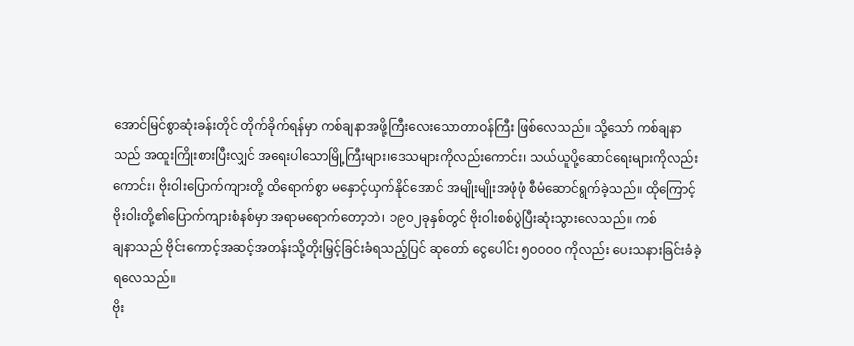အောင်မြင်စွာဆုံးခန်းတိုင် တိုက်ခိုက်ရန်မှာ ကစ်ချနာအဖို့ကြီးလေးသောတာဝန်ကြီး ဖြစ်လေသည်။ သို့သော် ကစ်ချနာသည် အထူးကြိုးစားပြီးလျှင် အရေးပါသောမြို့ကြီးများ၊ဒေသများကိုလည်းကောင်း၊ သယ်ယူပို့ဆောင်ရေးများကိုလည်းကောင်း၊ ဗိုးဝါးပြောက်ကျားတို့ ထိရောက်စွာ မနှောင့်ယှက်နိုင်အောင် အမျိုးမျိုးအဖုံဖုံ စီမံဆောင်ရွက်ခဲ့သည်။ ထိုကြောင့် ဗိုးဝါးတို့၏ပြောက်ကျားစံနစ်မှာ အရာမရောက်တော့ဘဲ၊ ၁၉ဝ၂ခုနှစ်တွင် ဗိုးဝါးစစ်ပွဲပြီးဆုံးသွားလေသည်။ ကစ်
ချနာသည် ဗိုင်းကောင့်အဆင့်အတန်းသို့တိုးမြှင့်ခြင်းခံရသည့်ပြင် ဆုတော် ငွေပေါင်း ၅ဝဝဝဝ ကိုလည်း ပေးသနားခြင်းခံခဲ့ရလေသည်။
ဗိုး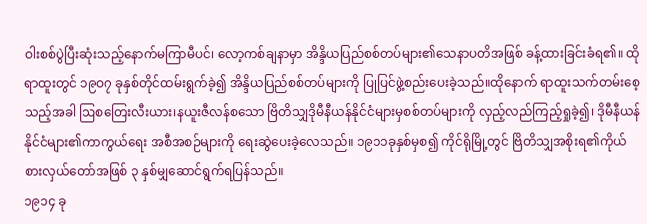ဝါးစစ်ပွဲပြီးဆုံးသည့်နောက်မကြာမီပင်၊ လော့ကစ်ချနာမှာ အိန္ဒိယပြည်စစ်တပ်များ၏သေနာပတိအဖြစ် ခန့်ထားခြင်းခံရ၏။ ထိုရာထူးတွင် ၁၉ဝ၇ ခုနှစ်တိုင်ထမ်းရွက်ခဲ့၍ အိန္ဒိယပြည်စစ်တပ်များကို ပြုပြင်ဖွဲ့စည်းပေးခဲ့သည်။ထိုနောက် ရာထူးသက်တမ်းစေ့သည့်အခါ ဩစတြေးလီးယား၊နယူးဇီလန်စသော ဗြိတိသျှဒိုမီနီယန်နိုင်ငံများမှစစ်တပ်များကို လှည့်လည်ကြည့်ရှုခဲ့၍၊ ဒိုမီနီယန်နိုင်ငံများ၏ကာကွယ်ရေး အစီအစဉ်များကို ရေးဆွဲပေးခဲ့လေသည်။ ၁၉၁၁ခုနှစ်မှစ၍ ကိုင်ရိုမြို့တွင် ဗြိတိသျှအစိုးရ၏ကိုယ်စားလှယ်တော်အဖြစ် ၃ နှစ်မျှဆောင်ရွက်ရပြန်သည်။
၁၉၁၄ ခု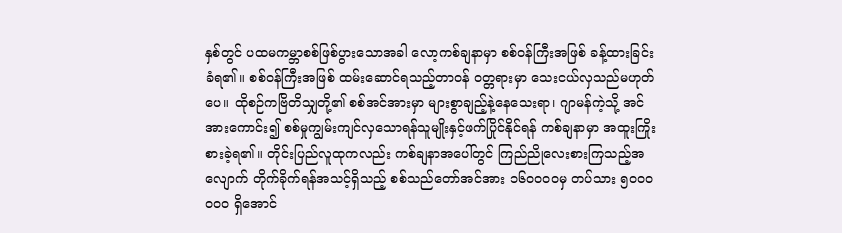နှစ်တွင် ပထမကမ္ဘာစစ်ဖြစ်ပွားသောအခါ လော့ကစ်ချနာမှာ စစ်ဝန်ကြီးအဖြစ် ခန့်ထားခြင်းခံရ၏။ စစ်ဝန်ကြီးအဖြစ် ထမ်းဆောင်ရသည့်တာဝန် ဝတ္တရားမှာ သေးငယ်လှသည်မဟုတ်ပေ။ ထိုစဉ်ကဗြိတိသျှတို့၏ စစ်အင်အားမှာ များစွာချည့်နဲ့နေသေးရာ၊ ဂျာမန်ကဲ့သို့ အင်အားကောင်း၍ စစ်မှုကျွမ်းကျင်လှသောရန်သူမျိုးနှင့်ဖက်ပြိုင်နိုင်ရန် ကစ်ချနာမှာ အထူးကြိုးစားခဲ့ရ၏။ တိုင်းပြည်လူထုကလည်း ကစ်ချနာအပေါ်တွင် ကြည်ညိုလေးစားကြသည့်အလျောက် တိုက်ခိုက်ရန်အသင့်ရှိသည့် စစ်သည်တော်အင်အား ၁၆ဝဝဝဝမှ တပ်သား ၅ဝဝဝဝဝဝ ရှိအောင်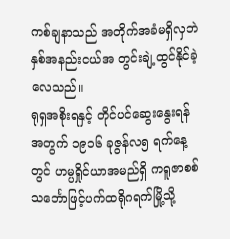ကစ်ချနာသည် အတိုက်အခံမရှိလှဘဲ နှစ်အနည်းငယ်အ တွင်းချဲ့ထွင်နိုင်ခဲ့လေသည်။
ရုရှအစိုးရနှင့် တိုင်ပင်ဆွေးနွေးရန်အတွက် ၁၉၁၆ ခုဇွန်လ၅ ရက်နေ့တွင် ဟမ္ပရှိုင်ယာအမည်ရှိ ကရူဇာစစ်သင်္ဘောဖြင့်ပက်ထရိုဂရက်မြို့သို့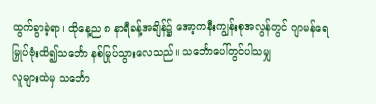ထွက်ခွာခဲ့ရာ၊ ထိုနေ့ည ၈ နာရီခန့်အချိန်၌ အော့ကနီးကျွန်းစုအလွန်တွင် ဂျာမန်ရေမြှုပ်ဗုံးထိ၍သင်္ဘော နစ်မြုပ်သွားလေသည်။ သင်္ဘောပေါ်တွင်ပါသမျှ
လူများထဲမှ သင်္ဘော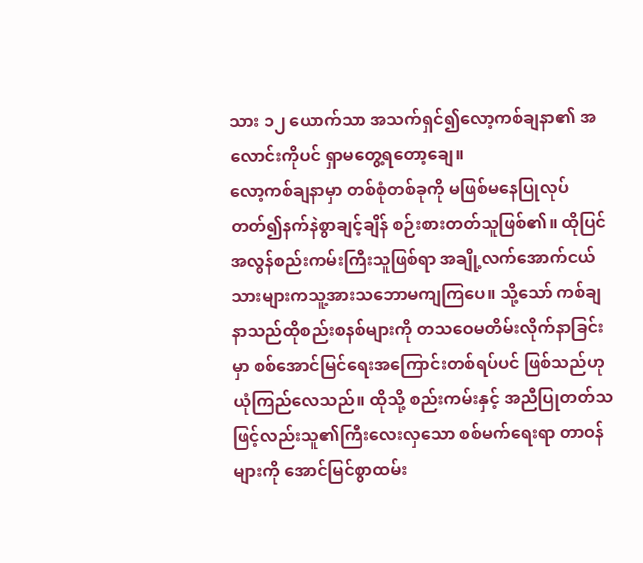သား ၁၂ ယောက်သာ အသက်ရှင်၍လော့ကစ်ချနာ၏ အလောင်းကိုပင် ရှာမတွေ့ရတော့ချေ။                                                                          လော့ကစ်ချနာမှာ တစ်စုံတစ်ခုကို မဖြစ်မနေပြုလုပ်တတ်၍နက်နဲစွာချင့်ချိန် စဉ်းစားတတ်သူဖြစ်၏။ ထိုပြင် အလွန်စည်းကမ်းကြီးသူဖြစ်ရာ အချို့လက်အောက်ငယ်သားများကသူ့အားသဘောမကျကြပေ။ သို့သော် ကစ်ချနာသည်ထိုစည်းစနစ်များကို တသဝေမတိမ်းလိုက်နာခြင်းမှာ စစ်အောင်မြင်ရေးအကြောင်းတစ်ရပ်ပင် ဖြစ်သည်ဟု ယုံကြည်လေသည်။ ထိုသို့ စည်းကမ်းနှင့် အညီပြုတတ်သဖြင့်လည်းသူ၏ကြီးလေးလှသော စစ်မက်ရေးရာ တာဝန်များကို အောင်မြင်စွာထမ်း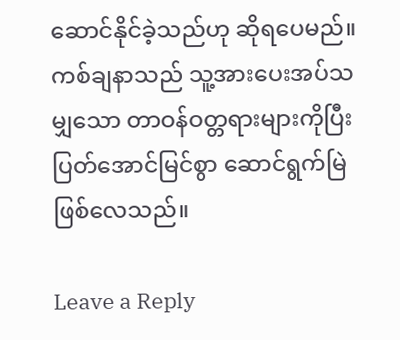ဆောင်နိုင်ခဲ့သည်ဟု ဆိုရပေမည်။ ကစ်ချနာသည် သူ့အားပေးအပ်သမျှသော တာဝန်ဝတ္တရားများကိုပြီးပြတ်အောင်မြင်စွာ ဆောင်ရွက်မြဲဖြစ်လေသည်။

Leave a Reply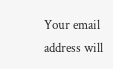Your email address will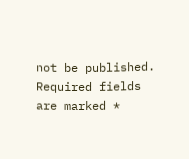not be published. Required fields are marked *